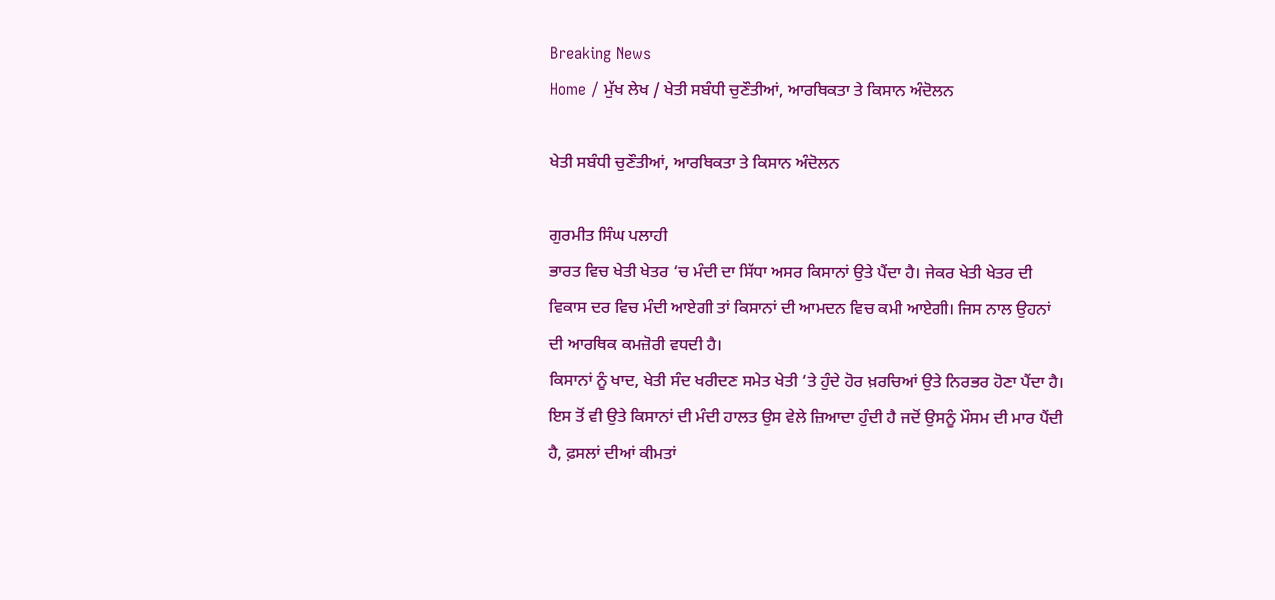Breaking News
Home / ਮੁੱਖ ਲੇਖ / ਖੇਤੀ ਸਬੰਧੀ ਚੁਣੌਤੀਆਂ, ਆਰਥਿਕਤਾ ਤੇ ਕਿਸਾਨ ਅੰਦੋਲਨ

ਖੇਤੀ ਸਬੰਧੀ ਚੁਣੌਤੀਆਂ, ਆਰਥਿਕਤਾ ਤੇ ਕਿਸਾਨ ਅੰਦੋਲਨ

ਗੁਰਮੀਤ ਸਿੰਘ ਪਲਾਹੀ
ਭਾਰਤ ਵਿਚ ਖੇਤੀ ਖੇਤਰ ‘ਚ ਮੰਦੀ ਦਾ ਸਿੱਧਾ ਅਸਰ ਕਿਸਾਨਾਂ ਉਤੇ ਪੈਂਦਾ ਹੈ। ਜੇਕਰ ਖੇਤੀ ਖੇਤਰ ਦੀ ਵਿਕਾਸ ਦਰ ਵਿਚ ਮੰਦੀ ਆਏਗੀ ਤਾਂ ਕਿਸਾਨਾਂ ਦੀ ਆਮਦਨ ਵਿਚ ਕਮੀ ਆਏਗੀ। ਜਿਸ ਨਾਲ ਉਹਨਾਂ ਦੀ ਆਰਥਿਕ ਕਮਜ਼ੋਰੀ ਵਧਦੀ ਹੈ।
ਕਿਸਾਨਾਂ ਨੂੰ ਖਾਦ, ਖੇਤੀ ਸੰਦ ਖਰੀਦਣ ਸਮੇਤ ਖੇਤੀ ‘ਤੇ ਹੁੰਦੇ ਹੋਰ ਖ਼ਰਚਿਆਂ ਉਤੇ ਨਿਰਭਰ ਹੋਣਾ ਪੈਂਦਾ ਹੈ। ਇਸ ਤੋਂ ਵੀ ਉਤੇ ਕਿਸਾਨਾਂ ਦੀ ਮੰਦੀ ਹਾਲਤ ਉਸ ਵੇਲੇ ਜ਼ਿਆਦਾ ਹੁੰਦੀ ਹੈ ਜਦੋਂ ਉਸਨੂੰ ਮੌਸਮ ਦੀ ਮਾਰ ਪੈਂਦੀ ਹੈ, ਫ਼ਸਲਾਂ ਦੀਆਂ ਕੀਮਤਾਂ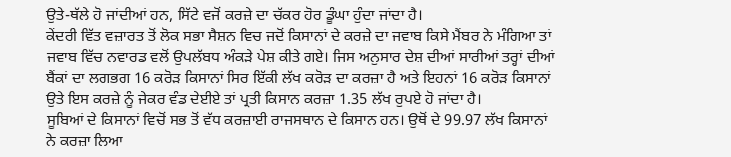ਉਤੇ-ਥੱਲੇ ਹੋ ਜਾਂਦੀਆਂ ਹਨ, ਸਿੱਟੇ ਵਜੋਂ ਕਰਜ਼ੇ ਦਾ ਚੱਕਰ ਹੋਰ ਡੂੰਘਾ ਹੁੰਦਾ ਜਾਂਦਾ ਹੈ।
ਕੇਂਦਰੀ ਵਿੱਤ ਵਜ਼ਾਰਤ ਤੋਂ ਲੋਕ ਸਭਾ ਸੈਸ਼ਨ ਵਿਚ ਜਦੋਂ ਕਿਸਾਨਾਂ ਦੇ ਕਰਜ਼ੇ ਦਾ ਜਵਾਬ ਕਿਸੇ ਮੈਂਬਰ ਨੇ ਮੰਗਿਆ ਤਾਂ ਜਵਾਬ ਵਿੱਚ ਨਵਾਰਡ ਵਲੋਂ ਉਪਲੱਬਧ ਅੰਕੜੇ ਪੇਸ਼ ਕੀਤੇ ਗਏ। ਜਿਸ ਅਨੁਸਾਰ ਦੇਸ਼ ਦੀਆਂ ਸਾਰੀਆਂ ਤਰ੍ਹਾਂ ਦੀਆਂ ਬੈਂਕਾਂ ਦਾ ਲਗਭਗ 16 ਕਰੋੜ ਕਿਸਾਨਾਂ ਸਿਰ ਇੱਕੀ ਲੱਖ ਕਰੋੜ ਦਾ ਕਰਜ਼ਾ ਹੈ ਅਤੇ ਇਹਨਾਂ 16 ਕਰੋੜ ਕਿਸਾਨਾਂ ਉਤੇ ਇਸ ਕਰਜ਼ੇ ਨੂੰ ਜੇਕਰ ਵੰਡ ਦੇਈਏ ਤਾਂ ਪ੍ਰਤੀ ਕਿਸਾਨ ਕਰਜ਼ਾ 1.35 ਲੱਖ ਰੁਪਏ ਹੋ ਜਾਂਦਾ ਹੈ।
ਸੂਬਿਆਂ ਦੇ ਕਿਸਾਨਾਂ ਵਿਚੋਂ ਸਭ ਤੋਂ ਵੱਧ ਕਰਜ਼ਾਈ ਰਾਜਸਥਾਨ ਦੇ ਕਿਸਾਨ ਹਨ। ਉਥੋਂ ਦੇ 99.97 ਲੱਖ ਕਿਸਾਨਾਂ ਨੇ ਕਰਜ਼ਾ ਲਿਆ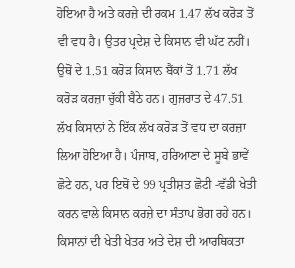ਹੋਇਆ ਹੈ ਅਤੇ ਕਰਜ਼ੇ ਦੀ ਰਕਮ 1.47 ਲੱਖ ਕਰੋੜ ਤੋਂ ਵੀ ਵਧ ਹੈ। ਉਤਰ ਪ੍ਰਦੇਸ਼ ਦੇ ਕਿਸਾਨ ਵੀ ਘੱਟ ਨਹੀਂ। ਉਥੋਂ ਦੇ 1.51 ਕਰੋੜ ਕਿਸਾਨ ਬੈਂਕਾਂ ਤੋਂ 1.71 ਲੱਖ ਕਰੋੜ ਕਰਜ਼ਾ ਚੁੱਕੀ ਬੈਠੇ ਹਨ। ਗੁਜਰਾਤ ਦੇ 47.51 ਲੱਖ ਕਿਸਾਨਾਂ ਨੇ ਇੱਕ ਲੱਖ ਕਰੋੜ ਤੋਂ ਵਧ ਦਾ ਕਰਜ਼ਾ ਲਿਆ ਹੋਇਆ ਹੈ। ਪੰਜਾਬ, ਹਰਿਆਣਾ ਦੇ ਸੂਬੇ ਭਾਵੇਂ ਛੋਟੇ ਹਨ, ਪਰ ਇਥੋਂ ਦੇ 99 ਪ੍ਰਤੀਸ਼ਤ ਛੋਟੀ -ਵੱਡੀ ਖੇਤੀ ਕਰਨ ਵਾਲੇ ਕਿਸਾਨ ਕਰਜ਼ੇ ਦਾ ਸੰਤਾਪ ਭੋਗ ਰਹੇ ਹਨ।
ਕਿਸਾਨਾਂ ਦੀ ਖੇਤੀ ਖੇਤਰ ਅਤੇ ਦੇਸ਼ ਦੀ ਆਰਥਿਕਤਾ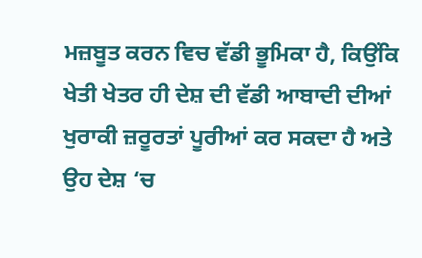ਮਜ਼ਬੂਤ ਕਰਨ ਵਿਚ ਵੱਡੀ ਭੂਮਿਕਾ ਹੈ, ਕਿਉਂਕਿ ਖੇਤੀ ਖੇਤਰ ਹੀ ਦੇਸ਼ ਦੀ ਵੱਡੀ ਆਬਾਦੀ ਦੀਆਂ ਖੁਰਾਕੀ ਜ਼ਰੂਰਤਾਂ ਪੂਰੀਆਂ ਕਰ ਸਕਦਾ ਹੈ ਅਤੇ ਉਹ ਦੇਸ਼ ‘ਚ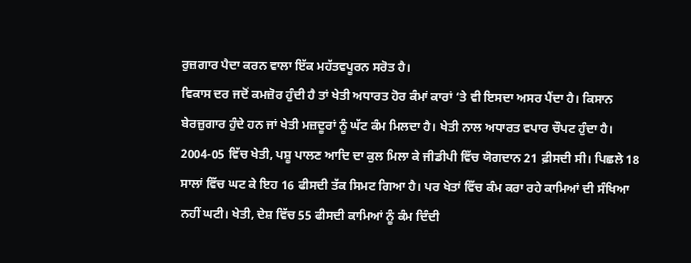ਰੁਜ਼ਗਾਰ ਪੈਦਾ ਕਰਨ ਵਾਲਾ ਇੱਕ ਮਹੱਤਵਪੂਰਨ ਸਰੋਤ ਹੈ।
ਵਿਕਾਸ ਦਰ ਜਦੋਂ ਕਮਜ਼ੋਰ ਹੁੰਦੀ ਹੈ ਤਾਂ ਖੇਤੀ ਅਧਾਰਤ ਹੋਰ ਕੰਮਾਂ ਕਾਰਾਂ ‘ਤੇ ਵੀ ਇਸਦਾ ਅਸਰ ਪੈਂਦਾ ਹੈ। ਕਿਸਾਨ ਬੇਰਜ਼ੁਗਾਰ ਹੁੰਦੇ ਹਨ ਜਾਂ ਖੇਤੀ ਮਜ਼ਦੂਰਾਂ ਨੂੰ ਘੱਟ ਕੰਮ ਮਿਲਦਾ ਹੈ। ਖੇਤੀ ਨਾਲ ਅਧਾਰਤ ਵਪਾਰ ਚੌਪਟ ਹੁੰਦਾ ਹੈ। 2004-05 ਵਿੱਚ ਖੇਤੀ, ਪਸ਼ੂ ਪਾਲਣ ਆਦਿ ਦਾ ਕੁਲ ਮਿਲਾ ਕੇ ਜੀਡੀਪੀ ਵਿੱਚ ਯੋਗਦਾਨ 21 ਫ਼ੀਸਦੀ ਸੀ। ਪਿਛਲੇ 18 ਸਾਲਾਂ ਵਿੱਚ ਘਟ ਕੇ ਇਹ 16 ਫੀਸਦੀ ਤੱਕ ਸਿਮਟ ਗਿਆ ਹੈ। ਪਰ ਖੇਤਾਂ ਵਿੱਚ ਕੰਮ ਕਰਾ ਰਹੇ ਕਾਮਿਆਂ ਦੀ ਸੰਖਿਆ ਨਹੀਂ ਘਟੀ। ਖੇਤੀ, ਦੇਸ਼ ਵਿੱਚ 55 ਫੀਸਦੀ ਕਾਮਿਆਂ ਨੂੰ ਕੰਮ ਦਿੰਦੀ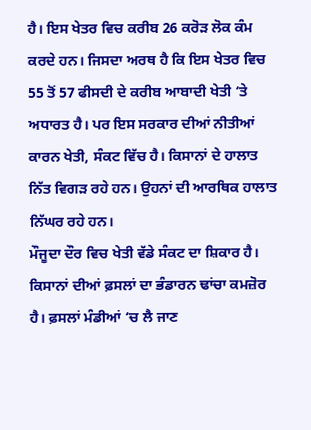ਹੈ। ਇਸ ਖੇਤਰ ਵਿਚ ਕਰੀਬ 26 ਕਰੋੜ ਲੋਕ ਕੰਮ ਕਰਦੇ ਹਨ। ਜਿਸਦਾ ਅਰਥ ਹੈ ਕਿ ਇਸ ਖੇਤਰ ਵਿਚ 55 ਤੋਂ 57 ਫੀਸਦੀ ਦੇ ਕਰੀਬ ਆਬਾਦੀ ਖੇਤੀ ‘ਤੇ ਅਧਾਰਤ ਹੈ। ਪਰ ਇਸ ਸਰਕਾਰ ਦੀਆਂ ਨੀਤੀਆਂ ਕਾਰਨ ਖੇਤੀ, ਸੰਕਟ ਵਿੱਚ ਹੈ। ਕਿਸਾਨਾਂ ਦੇ ਹਾਲਾਤ ਨਿੱਤ ਵਿਗੜ ਰਹੇ ਹਨ। ਉਹਨਾਂ ਦੀ ਆਰਥਿਕ ਹਾਲਾਤ ਨਿੱਘਰ ਰਹੇ ਹਨ।
ਮੌਜੂਦਾ ਦੌਰ ਵਿਚ ਖੇਤੀ ਵੱਡੇ ਸੰਕਟ ਦਾ ਸ਼ਿਕਾਰ ਹੈ। ਕਿਸਾਨਾਂ ਦੀਆਂ ਫ਼ਸਲਾਂ ਦਾ ਭੰਡਾਰਨ ਢਾਂਚਾ ਕਮਜ਼ੋਰ ਹੈ। ਫ਼ਸਲਾਂ ਮੰਡੀਆਂ ‘ਚ ਲੈ ਜਾਣ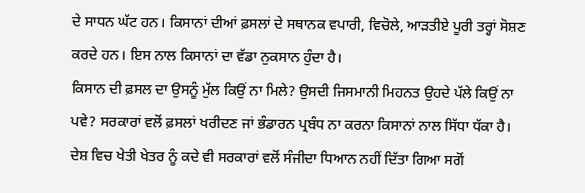ਦੇ ਸਾਧਨ ਘੱਟ ਹਨ। ਕਿਸਾਨਾਂ ਦੀਆਂ ਫ਼ਸਲਾਂ ਦੇ ਸਥਾਨਕ ਵਪਾਰੀ, ਵਿਚੋਲੇ, ਆੜਤੀਏ ਪੂਰੀ ਤਰ੍ਹਾਂ ਸੋਸ਼ਣ ਕਰਦੇ ਹਨ। ਇਸ ਨਾਲ ਕਿਸਾਨਾਂ ਦਾ ਵੱਡਾ ਨੁਕਸਾਨ ਹੁੰਦਾ ਹੈ।
ਕਿਸਾਨ ਦੀ ਫ਼ਸਲ ਦਾ ਉਸਨੂੰ ਮੁੱਲ ਕਿਉਂ ਨਾ ਮਿਲੇ? ਉਸਦੀ ਜਿਸਮਾਨੀ ਮਿਹਨਤ ਉਹਦੇ ਪੱਲੇ ਕਿਉਂ ਨਾ ਪਵੇ? ਸਰਕਾਰਾਂ ਵਲੋਂ ਫ਼ਸਲਾਂ ਖਰੀਦਣ ਜਾਂ ਭੰਡਾਰਨ ਪ੍ਰਬੰਧ ਨਾ ਕਰਨਾ ਕਿਸਾਨਾਂ ਨਾਲ ਸਿੱਧਾ ਧੱਕਾ ਹੈ।
ਦੇਸ਼ ਵਿਚ ਖੇਤੀ ਖੇਤਰ ਨੂੰ ਕਦੇ ਵੀ ਸਰਕਾਰਾਂ ਵਲੋਂ ਸੰਜੀਦਾ ਧਿਆਨ ਨਹੀਂ ਦਿੱਤਾ ਗਿਆ ਸਗੋਂ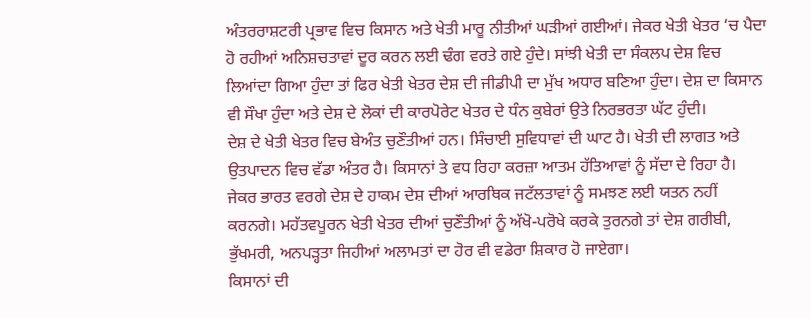ਅੰਤਰਰਾਸ਼ਟਰੀ ਪ੍ਰਭਾਵ ਵਿਚ ਕਿਸਾਨ ਅਤੇ ਖੇਤੀ ਮਾਰੂ ਨੀਤੀਆਂ ਘੜੀਆਂ ਗਈਆਂ। ਜੇਕਰ ਖੇਤੀ ਖੇਤਰ ‘ਚ ਪੈਦਾ ਹੋ ਰਹੀਆਂ ਅਨਿਸ਼ਚਤਾਵਾਂ ਦੂਰ ਕਰਨ ਲਈ ਢੰਗ ਵਰਤੇ ਗਏ ਹੁੰਦੇ। ਸਾਂਝੀ ਖੇਤੀ ਦਾ ਸੰਕਲਪ ਦੇਸ਼ ਵਿਚ ਲਿਆਂਦਾ ਗਿਆ ਹੁੰਦਾ ਤਾਂ ਫਿਰ ਖੇਤੀ ਖੇਤਰ ਦੇਸ਼ ਦੀ ਜੀਡੀਪੀ ਦਾ ਮੁੱਖ ਅਧਾਰ ਬਣਿਆ ਹੁੰਦਾ। ਦੇਸ਼ ਦਾ ਕਿਸਾਨ ਵੀ ਸੌਖਾ ਹੁੰਦਾ ਅਤੇ ਦੇਸ਼ ਦੇ ਲੋਕਾਂ ਦੀ ਕਾਰਪੋਰੇਟ ਖੇਤਰ ਦੇ ਧੰਨ ਕੁਬੇਰਾਂ ਉਤੇ ਨਿਰਭਰਤਾ ਘੱਟ ਹੁੰਦੀ।
ਦੇਸ਼ ਦੇ ਖੇਤੀ ਖੇਤਰ ਵਿਚ ਬੇਅੰਤ ਚੁਣੌਤੀਆਂ ਹਨ। ਸਿੰਚਾਈ ਸੁਵਿਧਾਵਾਂ ਦੀ ਘਾਟ ਹੈ। ਖੇਤੀ ਦੀ ਲਾਗਤ ਅਤੇ ਉਤਪਾਦਨ ਵਿਚ ਵੱਡਾ ਅੰਤਰ ਹੈ। ਕਿਸਾਨਾਂ ਤੇ ਵਧ ਰਿਹਾ ਕਰਜ਼ਾ ਆਤਮ ਹੱਤਿਆਵਾਂ ਨੂੰ ਸੱਦਾ ਦੇ ਰਿਹਾ ਹੈ। ਜੇਕਰ ਭਾਰਤ ਵਰਗੇ ਦੇਸ਼ ਦੇ ਹਾਕਮ ਦੇਸ਼ ਦੀਆਂ ਆਰਥਿਕ ਜਟੱਲਤਾਵਾਂ ਨੂੰ ਸਮਝਣ ਲਈ ਯਤਨ ਨਹੀਂ ਕਰਨਗੇ। ਮਹੱਤਵਪੂਰਨ ਖੇਤੀ ਖੇਤਰ ਦੀਆਂ ਚੁਣੌਤੀਆਂ ਨੂੰ ਅੱਖੋ-ਪਰੋਖੇ ਕਰਕੇ ਤੁਰਨਗੇ ਤਾਂ ਦੇਸ਼ ਗਰੀਬੀ, ਭੁੱਖਮਰੀ, ਅਨਪੜ੍ਹਤਾ ਜਿਹੀਆਂ ਅਲਾਮਤਾਂ ਦਾ ਹੋਰ ਵੀ ਵਡੇਰਾ ਸ਼ਿਕਾਰ ਹੋ ਜਾਏਗਾ।
ਕਿਸਾਨਾਂ ਦੀ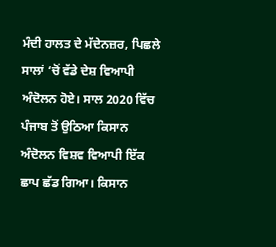ਮੰਦੀ ਹਾਲਤ ਦੇ ਮੱਦੇਨਜ਼ਰ, ਪਿਛਲੇ ਸਾਲਾਂ ‘ਚੋਂ ਵੱਡੇ ਦੇਸ਼ ਵਿਆਪੀ ਅੰਦੋਲਨ ਹੋਏ। ਸਾਲ 2020 ਵਿੱਚ ਪੰਜਾਬ ਤੋਂ ਉਠਿਆ ਕਿਸਾਨ ਅੰਦੋਲਨ ਵਿਸ਼ਵ ਵਿਆਪੀ ਇੱਕ ਛਾਪ ਛੱਡ ਗਿਆ। ਕਿਸਾਨ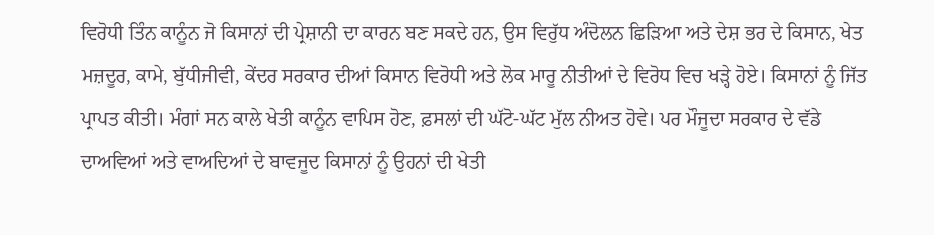ਵਿਰੋਧੀ ਤਿੰਨ ਕਾਨੂੰਨ ਜੋ ਕਿਸਾਨਾਂ ਦੀ ਪ੍ਰੇਸ਼ਾਨੀ ਦਾ ਕਾਰਨ ਬਣ ਸਕਦੇ ਹਨ, ਉਸ ਵਿਰੁੱਧ ਅੰਦੋਲਨ ਛਿੜਿਆ ਅਤੇ ਦੇਸ਼ ਭਰ ਦੇ ਕਿਸਾਨ, ਖੇਤ ਮਜ਼ਦੂਰ, ਕਾਮੇ, ਬੁੱਧੀਜੀਵੀ, ਕੇਂਦਰ ਸਰਕਾਰ ਦੀਆਂ ਕਿਸਾਨ ਵਿਰੋਧੀ ਅਤੇ ਲੋਕ ਮਾਰੂ ਨੀਤੀਆਂ ਦੇ ਵਿਰੋਧ ਵਿਚ ਖੜ੍ਹੇ ਹੋਏ। ਕਿਸਾਨਾਂ ਨੂੰ ਜਿੱਤ ਪ੍ਰਾਪਤ ਕੀਤੀ। ਮੰਗਾਂ ਸਨ ਕਾਲੇ ਖੇਤੀ ਕਾਨੂੰਨ ਵਾਪਿਸ ਹੋਣ, ਫ਼ਸਲਾਂ ਦੀ ਘੱਟੋ-ਘੱਟ ਮੁੱਲ ਨੀਅਤ ਹੋਵੇ। ਪਰ ਮੌਜੂਦਾ ਸਰਕਾਰ ਦੇ ਵੱਡੇ ਦਾਅਵਿਆਂ ਅਤੇ ਵਾਅਦਿਆਂ ਦੇ ਬਾਵਜੂਦ ਕਿਸਾਨਾਂ ਨੂੰ ਉਹਨਾਂ ਦੀ ਖੇਤੀ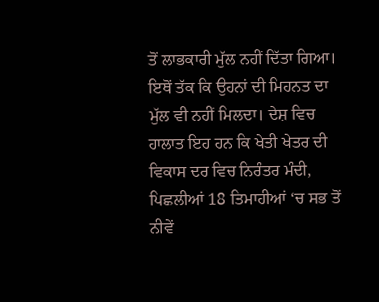ਤੋਂ ਲਾਭਕਾਰੀ ਮੁੱਲ ਨਹੀਂ ਦਿੱਤਾ ਗਿਆ। ਇਥੋਂ ਤੱਕ ਕਿ ਉਹਨਾਂ ਦੀ ਮਿਹਨਤ ਦਾ ਮੁੱਲ ਵੀ ਨਹੀਂ ਮਿਲਦਾ। ਦੇਸ਼ ਵਿਚ ਹਾਲਾਤ ਇਹ ਹਨ ਕਿ ਖੇਤੀ ਖੇਤਰ ਦੀ ਵਿਕਾਸ ਦਰ ਵਿਚ ਨਿਰੰਤਰ ਮੰਦੀ, ਪਿਛਲੀਆਂ 18 ਤਿਮਾਹੀਆਂ ‘ਚ ਸਭ ਤੋਂ ਨੀਵੇਂ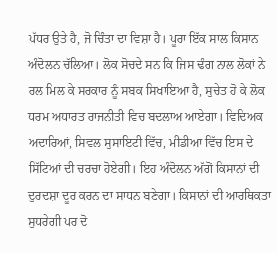ਪੱਧਰ ਉਤੇ ਹੈ, ਜੋ ਚਿੰਤਾ ਦਾ ਵਿਸ਼ਾ ਹੈ। ਪੂਰਾ ਇੱਕ ਸਾਲ ਕਿਸਾਨ ਅੰਦੋਲਨ ਚੱਲਿਆ। ਲੋਕ ਸੋਚਦੇ ਸਨ ਕਿ ਜਿਸ ਢੰਗ ਨਾਲ ਲੋਕਾਂ ਨੇ ਰਲ ਮਿਲ ਕੇ ਸਰਕਾਰ ਨੂੰ ਸਬਕ ਸਿਖਾਇਆ ਹੈ, ਸੁਚੇਤ ਹੋ ਕੇ ਲੋਕ ਧਰਮ ਅਧਾਰਤ ਰਾਜਨੀਤੀ ਵਿਚ ਬਦਲਾਅ ਆਏਗਾ। ਵਿਦਿਅਕ ਅਦਾਰਿਆਂ, ਸਿਵਲ ਸੁਸਾਇਟੀ ਵਿੱਚ, ਮੀਡੀਆ ਵਿੱਚ ਇਸ ਦੇ ਸਿੱਟਿਆਂ ਦੀ ਚਰਚਾ ਹੋਏਗੀ। ਇਹ ਅੰਦੋਲਨ ਅੱਗੋਂ ਕਿਸਾਨਾਂ ਦੀ ਦੁਰਦਸ਼ਾ ਦੂਰ ਕਰਨ ਦਾ ਸਾਧਨ ਬਣੇਗਾ। ਕਿਸਾਨਾਂ ਦੀ ਆਰਥਿਕਤਾ ਸੁਧਰੇਗੀ ਪਰ ਦੋ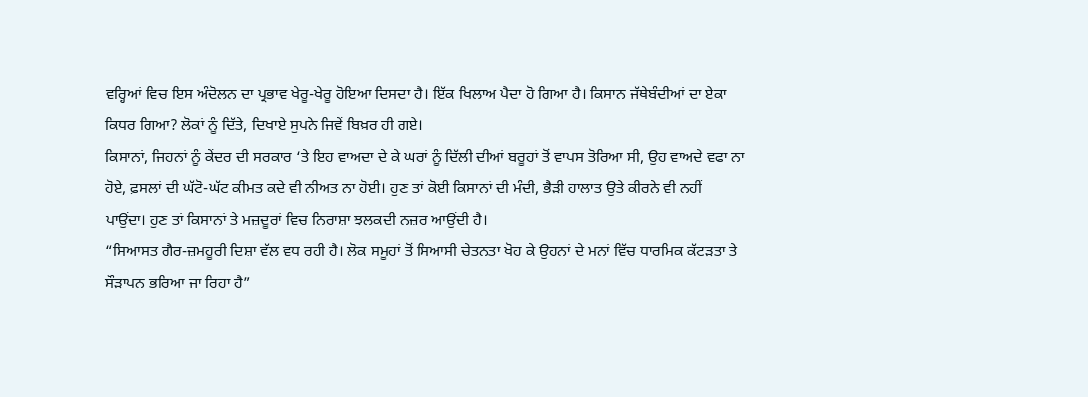ਵਰ੍ਹਿਆਂ ਵਿਚ ਇਸ ਅੰਦੋਲਨ ਦਾ ਪ੍ਰਭਾਵ ਖੇਰੂ-ਖੇਰੂ ਹੋਇਆ ਦਿਸਦਾ ਹੈ। ਇੱਕ ਖਿਲਾਅ ਪੈਦਾ ਹੋ ਗਿਆ ਹੈ। ਕਿਸਾਨ ਜੱਥੇਬੰਦੀਆਂ ਦਾ ਏਕਾ ਕਿਧਰ ਗਿਆ? ਲੋਕਾਂ ਨੂੰ ਦਿੱਤੇ, ਦਿਖਾਏ ਸੁਪਨੇ ਜਿਵੇਂ ਬਿਖ਼ਰ ਹੀ ਗਏ।
ਕਿਸਾਨਾਂ, ਜਿਹਨਾਂ ਨੂੰ ਕੇਂਦਰ ਦੀ ਸਰਕਾਰ ‘ਤੇ ਇਹ ਵਾਅਦਾ ਦੇ ਕੇ ਘਰਾਂ ਨੂੰ ਦਿੱਲੀ ਦੀਆਂ ਬਰੂਹਾਂ ਤੋਂ ਵਾਪਸ ਤੋਰਿਆ ਸੀ, ਉਹ ਵਾਅਦੇ ਵਫਾ ਨਾ ਹੋਏ, ਫ਼ਸਲਾਂ ਦੀ ਘੱਟੋ-ਘੱਟ ਕੀਮਤ ਕਦੇ ਵੀ ਨੀਅਤ ਨਾ ਹੋਈ। ਹੁਣ ਤਾਂ ਕੋਈ ਕਿਸਾਨਾਂ ਦੀ ਮੰਦੀ, ਭੈੜੀ ਹਾਲਾਤ ਉਤੇ ਕੀਰਨੇ ਵੀ ਨਹੀਂ ਪਾਉਂਦਾ। ਹੁਣ ਤਾਂ ਕਿਸਾਨਾਂ ਤੇ ਮਜ਼ਦੂਰਾਂ ਵਿਚ ਨਿਰਾਸ਼ਾ ਝਲਕਦੀ ਨਜ਼ਰ ਆਉਂਦੀ ਹੈ।
“ਸਿਆਸਤ ਗੈਰ-ਜ਼ਮਹੂਰੀ ਦਿਸ਼ਾ ਵੱਲ ਵਧ ਰਹੀ ਹੈ। ਲੋਕ ਸਮੂਹਾਂ ਤੋਂ ਸਿਆਸੀ ਚੇਤਨਤਾ ਖੋਹ ਕੇ ਉਹਨਾਂ ਦੇ ਮਨਾਂ ਵਿੱਚ ਧਾਰਮਿਕ ਕੱਟੜਤਾ ਤੇ ਸੌੜਾਪਨ ਭਰਿਆ ਜਾ ਰਿਹਾ ਹੈ”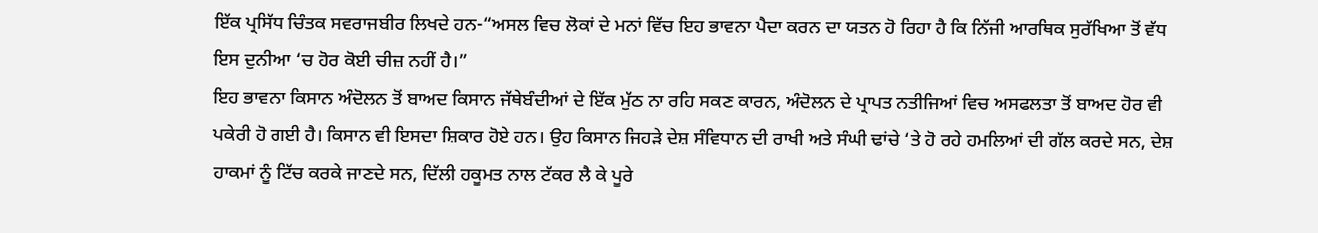ਇੱਕ ਪ੍ਰਸਿੱਧ ਚਿੰਤਕ ਸਵਰਾਜਬੀਰ ਲਿਖਦੇ ਹਨ-“ਅਸਲ ਵਿਚ ਲੋਕਾਂ ਦੇ ਮਨਾਂ ਵਿੱਚ ਇਹ ਭਾਵਨਾ ਪੈਦਾ ਕਰਨ ਦਾ ਯਤਨ ਹੋ ਰਿਹਾ ਹੈ ਕਿ ਨਿੱਜੀ ਆਰਥਿਕ ਸੁਰੱਖਿਆ ਤੋਂ ਵੱਧ ਇਸ ਦੁਨੀਆ ‘ਚ ਹੋਰ ਕੋਈ ਚੀਜ਼ ਨਹੀਂ ਹੈ।”
ਇਹ ਭਾਵਨਾ ਕਿਸਾਨ ਅੰਦੋਲਨ ਤੋਂ ਬਾਅਦ ਕਿਸਾਨ ਜੱਥੇਬੰਦੀਆਂ ਦੇ ਇੱਕ ਮੁੱਠ ਨਾ ਰਹਿ ਸਕਣ ਕਾਰਨ, ਅੰਦੋਲਨ ਦੇ ਪ੍ਰਾਪਤ ਨਤੀਜਿਆਂ ਵਿਚ ਅਸਫਲਤਾ ਤੋਂ ਬਾਅਦ ਹੋਰ ਵੀ ਪਕੇਰੀ ਹੋ ਗਈ ਹੈ। ਕਿਸਾਨ ਵੀ ਇਸਦਾ ਸ਼ਿਕਾਰ ਹੋਏ ਹਨ। ਉਹ ਕਿਸਾਨ ਜਿਹੜੇ ਦੇਸ਼ ਸੰਵਿਧਾਨ ਦੀ ਰਾਖੀ ਅਤੇ ਸੰਘੀ ਢਾਂਚੇ ‘ਤੇ ਹੋ ਰਹੇ ਹਮਲਿਆਂ ਦੀ ਗੱਲ ਕਰਦੇ ਸਨ, ਦੇਸ਼ ਹਾਕਮਾਂ ਨੂੰ ਟਿੱਚ ਕਰਕੇ ਜਾਣਦੇ ਸਨ, ਦਿੱਲੀ ਹਕੂਮਤ ਨਾਲ ਟੱਕਰ ਲੈ ਕੇ ਪੂਰੇ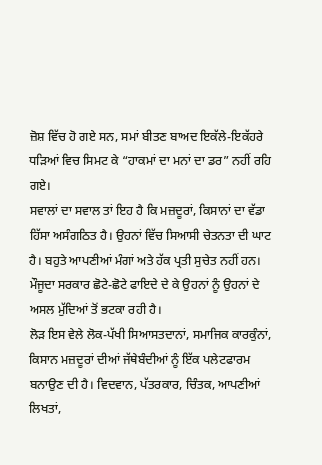ਜ਼ੋਸ਼ ਵਿੱਚ ਹੋ ਗਏ ਸਨ, ਸਮਾਂ ਬੀਤਣ ਬਾਅਦ ਇਕੱਲੇ-ਇਕੱਹਰੇ ਧੜਿਆਂ ਵਿਚ ਸਿਮਟ ਕੇ “ਹਾਕਮਾਂ ਦਾ ਮਨਾਂ ਦਾ ਡਰ” ਨਹੀਂ ਰਹਿ ਗਏ।
ਸਵਾਲਾਂ ਦਾ ਸਵਾਲ ਤਾਂ ਇਹ ਹੈ ਕਿ ਮਜ਼ਦੂਰਾਂ, ਕਿਸਾਨਾਂ ਦਾ ਵੱਡਾ ਹਿੱਸਾ ਅਸੰਗਠਿਤ ਹੈ। ਉਹਨਾਂ ਵਿੱਚ ਸਿਆਸੀ ਚੇਤਨਤਾ ਦੀ ਘਾਟ ਹੈ। ਬਹੁਤੇ ਆਪਣੀਆਂ ਮੰਗਾਂ ਅਤੇ ਹੱਕ ਪ੍ਰਤੀ ਸੁਚੇਤ ਨਹੀਂ ਹਨ। ਮੌਜੂਦਾ ਸਰਕਾਰ ਛੋਟੇ-ਛੋਟੇ ਫਾਇਦੇ ਦੇ ਕੇ ਉਹਨਾਂ ਨੂੰ ਉਹਨਾਂ ਦੇ ਅਸਲ ਮੁੱਦਿਆਂ ਤੋਂ ਭਟਕਾ ਰਹੀ ਹੈ।
ਲੋੜ ਇਸ ਵੇਲੇ ਲੋਕ-ਪੱਖੀ ਸਿਆਸਤਦਾਨਾਂ, ਸਮਾਜਿਕ ਕਾਰਕੁੰਨਾਂ, ਕਿਸਾਨ ਮਜ਼ਦੂਰਾਂ ਦੀਆਂ ਜੱਥੇਬੰਦੀਆਂ ਨੂੰ ਇੱਕ ਪਲੇਟਫਾਰਮ ਬਨਾਉਣ ਦੀ ਹੈ। ਵਿਦਵਾਨ, ਪੱਤਰਕਾਰ, ਚਿੰਤਕ, ਆਪਣੀਆਂ ਲਿਖਤਾਂ,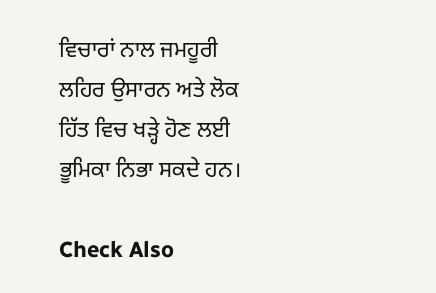ਵਿਚਾਰਾਂ ਨਾਲ ਜਮਹੂਰੀ ਲਹਿਰ ਉਸਾਰਨ ਅਤੇ ਲੋਕ ਹਿੱਤ ਵਿਚ ਖੜ੍ਹੇ ਹੋਣ ਲਈ ਭੂਮਿਕਾ ਨਿਭਾ ਸਕਦੇ ਹਨ।

Check Also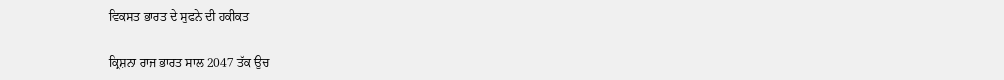ਵਿਕਸਤ ਭਾਰਤ ਦੇ ਸੁਫਨੇ ਦੀ ਹਕੀਕਤ

ਕ੍ਰਿਸ਼ਨਾ ਰਾਜ ਭਾਰਤ ਸਾਲ 2047 ਤੱਕ ਉਚ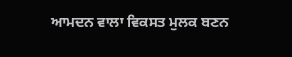ਆਮਦਨ ਵਾਲਾ ਵਿਕਸਤ ਮੁਲਕ ਬਣਨ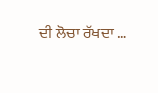ਦੀ ਲੋਚਾ ਰੱਖਦਾ …